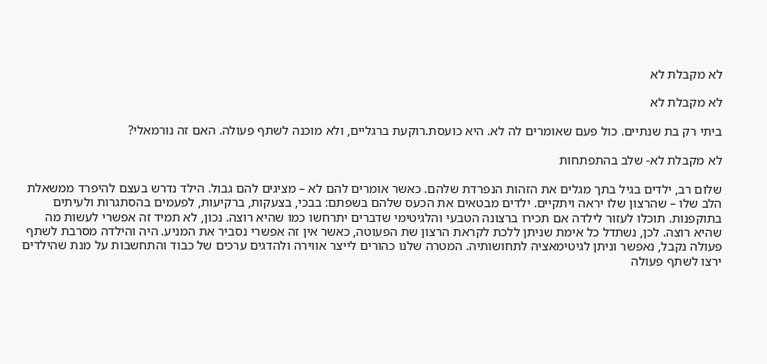לא מקבלת לא

לא מקבלת לא

ביתי רק בת שנתיים. כול פעם שאומרים לה לא. היא כועסת.רוקעת ברגליים, ולא מוכנה לשתף פעולה. האם זה נורמאלי?

לא מקבלת לא- שלב בהתפתחות

שלום רב, ילדים בגיל בתך מגלים את הזהות הנפרדת שלהם. כאשר אומרים להם לא – מציגים להם גבול. הילד נדרש בעצם להיפרד ממשאלת הלב שלו – שהרצון שלו יראה ויתקיים. ילדים מבטאים את הכעס שלהם בשפתם: בבכי, בצעקות, ברקיעות, לפעמים בהסתגרות ולעיתים בתוקפנות. תוכלו לעזור לילדה אם תכירו ברצונה הטבעי והלגיטימי שדברים יתרחשו כמו שהיא רוצה. נכון, לא תמיד זה אפשרי לעשות מה שהיא רוצה. לכן, נשתדל כל אימת שניתן ללכת לקראת הרצון שת הפעוטה, כאשר אין זה אפשרי נסביר את המניע. היה והילדה מסרבת לשתף פעולה נקבל, נאפשר וניתן לגיטימאציה לתחושותיה. המטרה שלנו כהורים לייצר אווירה ולהדגים ערכים של כבוד והתחשבות על מנת שהילדים ירצו לשתף פעולה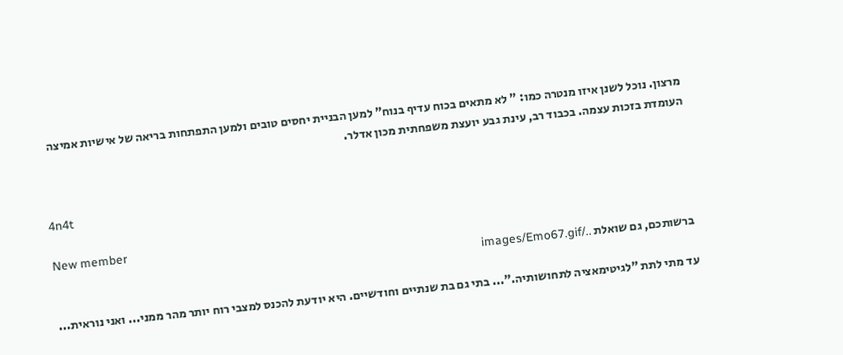מרצון. נוכל לשנן איזו מנטרה כמו: " לא מתאים בכוח עדיף בנוח" למען הבניית יחסים טובים ולמען התפתחות בריאה של אישיות אמיצה העומדת בזכות עצמה. בכבוד רב, עינת גבע יועצת משפחתית מכון אדלר.


4n4t

New member
ברשותכם, גם שואלת ../images/Emo67.gif

עד מתי לתת "לגיטימאציה לתחושותיה."... בתי גם בת שנתיים וחודשיים. היא יודעת להכנס למצבי רוח יותר מהר ממני... ואני נוראית...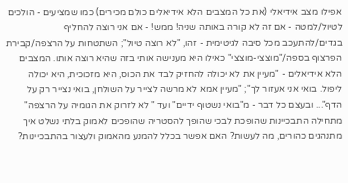אפילו מצב אידיאלי (את כל המצבים הלא אידיאלים כולם מכירים) כמו שמציעים - הולכים לטיול/למטה - אם זה לא קורה באותה שניה! ממש! - אם אני רוצה להחליף בגדים/להתעכב מכל סיבה לגיטימית - זהו, "לא רוצה טיול"; השתטחות על הרצפה/קבירת הפרצוף בספה/"מוצצי-מוצצי" כאילו היא מענישה אותי בזה שהיא רוצה אותו. המצבים הלא אידיאלים - "מעיין את לא יכולה להחזיק לבד את הכוס, היא מזכוכית, היא יכולה ליפול. בואי אני אעזור לך"; "מעיין אמא לא מרשה לצייר על השולחן, בואי נצייר רק על הדף"... ובעצם כל דבר - מ"בואי נשטוף ידיים" ועד " לא לזרוק את הגומיה על הרצפה" מתחילה התבכיינות שהופכת לבכי שהופך להסטריה שהופכים לאמוק בלתי נשלט איך מתנהגים כהורים, מה לעשות? האם אפשר בכלל להמנע מהאמוק ולעצור בהתבכיינות?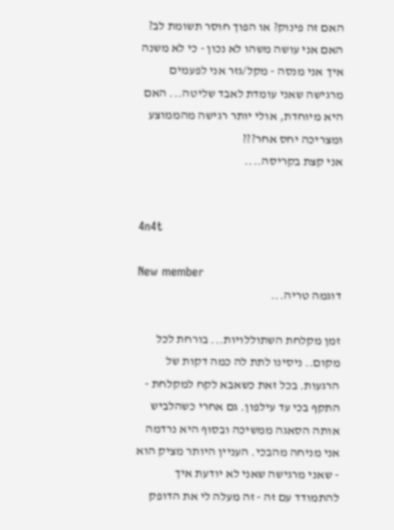האם זה פינוק? או הפוך חוסר תשומת לב? האם אני עושה משהו לא נכון - כי לא משנה איך אני מנסה - מקל/גזר אני לפעמים מרגישה שאני עומדת לאבד שליטה... האם היא מיוחדת, אולי יותר רגישה מהממוצע ומצריכה יחס אחר???
אני קצת בקריסה....


4n4t

New member
דוגמה טריה...

זמן מקלחת השתוללויות... בורחת לכל מקום.. ניסינו לתת לה כמה דקות של הרגעות. בכל זאת כשאבא לקח למקלחת - התקף בכי עד עילפון. גם אחרי כשהלביש אותה הסאגה ממשיכה ובסוף היא נרדמה אני מניחה מהבכי. העניין היותר מציק הוא - שאני מרגישה שאני לא יודעת איך להתמודד עם זה - זה מעלה לי את הדופק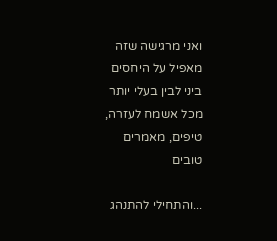ואני מרגישה שזה מאפיל על היחסים ביני לבין בעלי יותר מכל אשמח לעזרה, טיפים, מאמרים טובים

...והתחילי להתנהג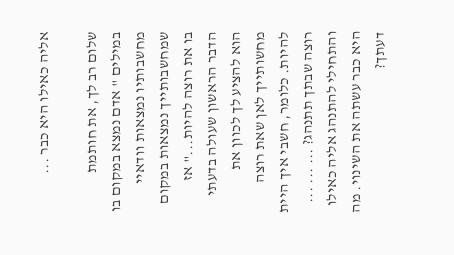אליה כאילו היא כבר ...

שלום רב לך, את חותמת במילים " אדם נמצא במקום בו מחשבותיו נמצאות וודאיי שמחשבותייך נמצאות במקום בו את רוצה להיות..." אז הדבר הראשון שעולה בדעתי הוא להציע לך לכוון את מחשותייך לאן שאת רוצה להיות. כלומר, חשבי איך היית רוצה שבתך תתנהג? ... ... ... והתחילי להתנהג אליה כאילו היא כבר עשתה את השינוי. מה דעתך?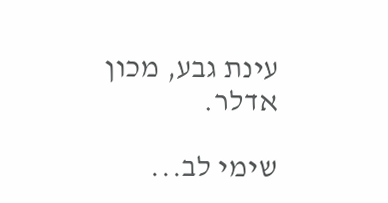עינת גבע, מכון אדלר.

שימי לב...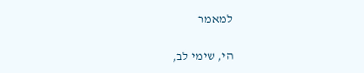למאמר

הי, שימי לב,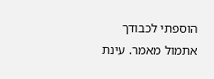הוספתי לכבודך אתמול מאמר. עינת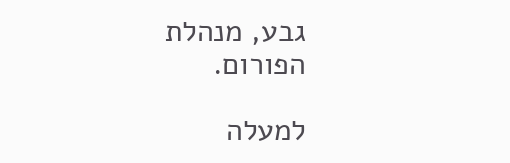גבע, מנהלת הפורום.

למעלה